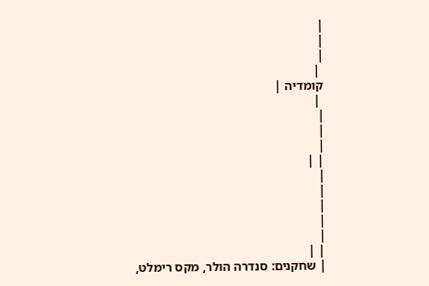|
|
|
 |
קומדיה |
 |
|
|
|
| |
|
|
|
|
|
| |
| שחקנים: סנדרה הולר, מקס רימלט,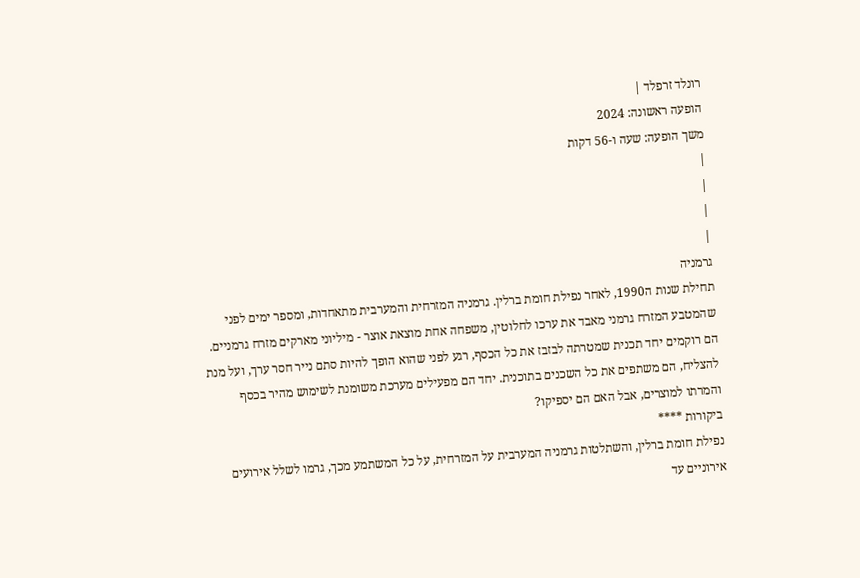רונלד זרפלד |
הופעה ראשונה: 2024
משך הופעה: שעה ו-56 דקות
|
|
|
|
גרמניה
תחילת שנות ה1990, לאחר נפילת חומת ברלין. גרמניה המזרחית והמערבית מתאחדות, ומספר ימים לפני שהמטבע המזרח גרמני מאבד את ערכו לחלוטין, משפחה אחת מוצאת אוצר - מיליוני מארקים מזרח גרמניים. הם רוקמים יחד תכנית שמטרתה לבזבז את כל הכסף, רגע לפני שהוא הופך להיות סתם נייר חסר ערך, ועל מנת להצליח, הם משתפים את כל השכנים בתוכנית. יחד הם מפעילים מערכת משומנת לשימוש מהיר בכסף והמרתו למוצרים, אבל האם הם יספיקו?
ביקורות ****
נפילת חומת ברלין, והשתלטות גרמניה המערבית על המזרחית, על כל המשתמע מכך, גרמו לשלל אירועים אירוניים עד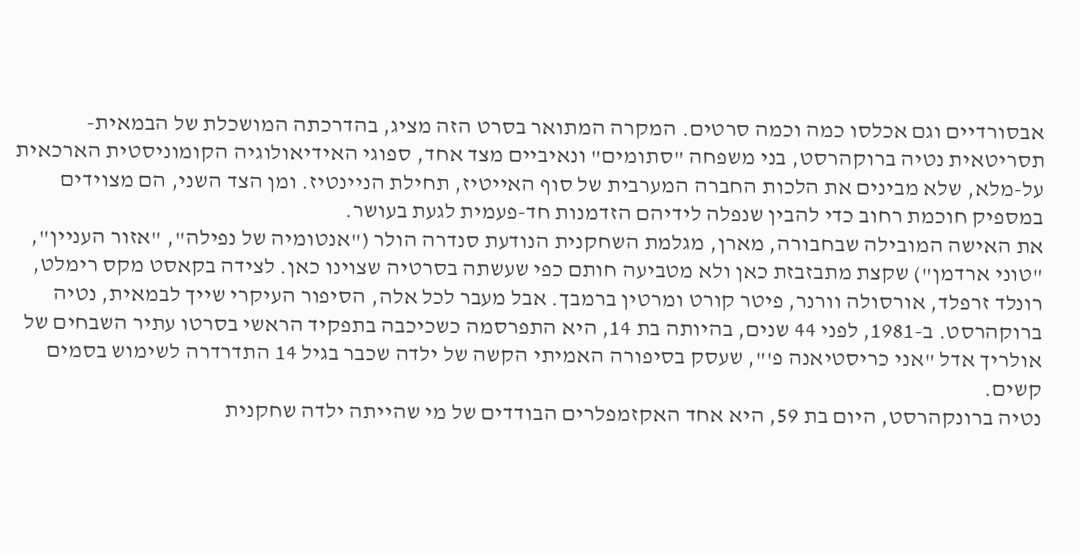אבסורדיים וגם אכלסו כמה וכמה סרטים. המקרה המתואר בסרט הזה מציג, בהדרכתה המושכלת של הבמאית-תסריטאית נטיה ברוקהרסט, בני משפחה "סתומים" ונאיביים מצד אחד, ספוגי האידיאולוגיה הקומוניסטית הארכאית על-מלא, שלא מבינים את הלכות החברה המערבית של סוף האייטיז, תחילת הניינטיז. ומן הצד השני, הם מצוידים במספיק חוכמת רחוב כדי להבין שנפלה לידיהם הזדמנות חד-פעמית לגעת בעושר.
את האישה המובילה שבחבורה, מארן, מגלמת השחקנית הנודעת סנדרה הולר ("אנטומיה של נפילה", "אזור העניין", "טוני ארדמן") שקצת מתבזבזת כאן ולא מטביעה חותם כפי שעשתה בסרטיה שצוינו כאן. לצידה בקאסט מקס רימלט, רונלד זרפלד, אורסולה וורנר, פיטר קורט ומרטין ברמבך. אבל מעבר לכל אלה, הסיפור העיקרי שייך לבמאית, נטיה ברוקהרסט. ב-1981, לפני 44 שנים, בהיותה בת 14, היא התפרסמה כשכיכבה בתפקיד הראשי בסרטו עתיר השבחים של אולריך אדל "אני כריסטיאנה פ'", שעסק בסיפורה האמיתי הקשה של ילדה שכבר בגיל 14 התדרדרה לשימוש בסמים קשים.
נטיה ברונקהרסט, היום בת 59, היא אחד האקזמפלרים הבודדים של מי שהייתה ילדה שחקנית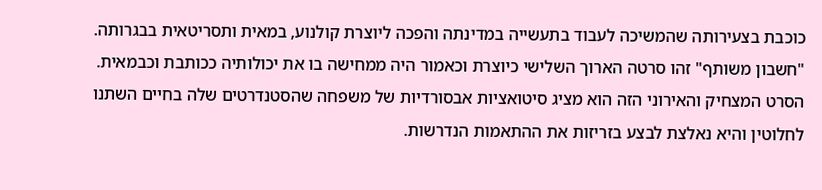כוכבת בצעירותה שהמשיכה לעבוד בתעשייה במדינתה והפכה ליוצרת קולנוע, במאית ותסריטאית בבגרותה. "חשבון משותף" זהו סרטה הארוך השלישי כיוצרת וכאמור היה ממחישה בו את יכולותיה ככותבת וכבמאית. הסרט המצחיק והאירוני הזה הוא מציג סיטואציות אבסורדיות של משפחה שהסטנדרטים שלה בחיים השתנו לחלוטין והיא נאלצת לבצע בזריזות את ההתאמות הנדרשות.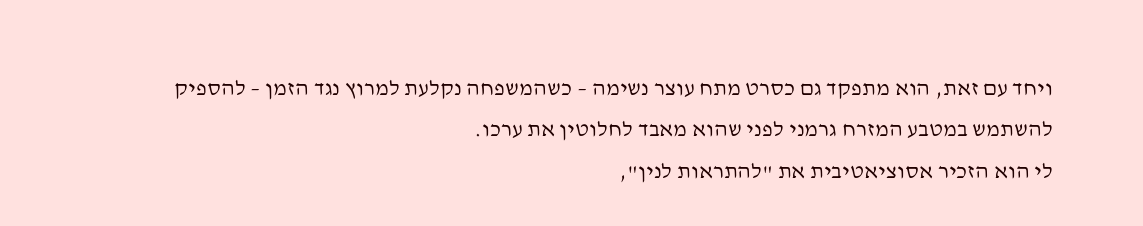ויחד עם זאת, הוא מתפקד גם כסרט מתח עוצר נשימה – כשהמשפחה נקלעת למרוץ נגד הזמן – להספיק להשתמש במטבע המזרח גרמני לפני שהוא מאבד לחלוטין את ערכו.
לי הוא הזכיר אסוציאטיבית את "להתראות לנין",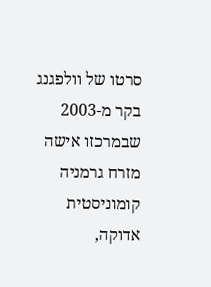סרטו של וולפגנג בקר מ-2003 שבמרכזו אישה מזרח גרמניה קומוניסטית אדוקה,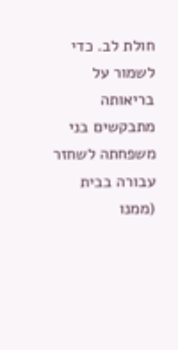חולת לב. כדי לשמור על בריאותה מתבקשים בני משפחתה לשחזר עבורה בבית (ממנו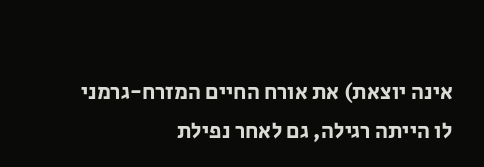אינה יוצאת) את אורח החיים המזרח-גרמני לו הייתה רגילה, גם לאחר נפילת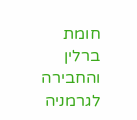חומת ברלין והחבירה לגרמניה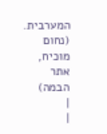המערבית.
(נחום מוכיח, אתר הבמה)
|
|